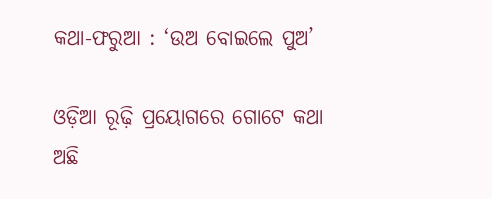କଥା-ଫରୁଆ : ‘ଉଅ ବୋଇଲେ ପୁଅ’

ଓଡ଼ିଆ ରୂଢ଼ି ପ୍ରୟୋଗରେ ଗୋଟେ କଥା ଅଛି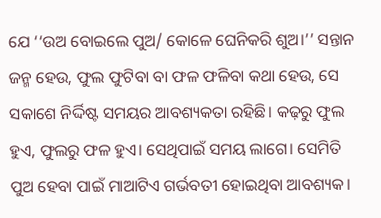ଯେ ‘‘ଉଅ ବୋଇଲେ ପୁଅ/ କୋଳେ ଘେନିକରି ଶୁଅ।’’ ସନ୍ତାନ ଜନ୍ମ ହେଉ, ଫୁଲ ଫୁଟିବା ବା ଫଳ ଫଳିବା କଥା ହେଉ, ସେ ସକାଶେ ନିର୍ଦ୍ଦିଷ୍ଟ ସମୟର ଆବଶ୍ୟକତା ରହିଛି। କଢ଼ରୁ ଫୁଲ ହୁଏ, ଫୁଲରୁ ଫଳ ହୁଏ। ସେଥିପାଇଁ ସମୟ ଲାଗେ। ସେମିତି ପୁଅ ହେବା ପାଇଁ ମାଆଟିଏ ଗର୍ଭବତୀ ହୋଇଥିବା ଆବଶ୍ୟକ।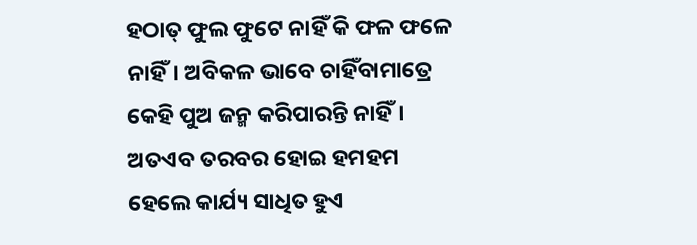ହଠାତ୍‌ ଫୁଲ ଫୁଟେ ନାହିଁ କି ଫଳ ଫଳେ ନାହିଁ। ଅବିକଳ ଭାବେ ଚାହିଁବାମାତ୍ରେ କେହି ପୁଅ ଜନ୍ମ କରିପାରନ୍ତି ନାହିଁ। ଅତଏବ ତରବର ହୋଇ ହମହମ ହେଲେ କାର୍ଯ୍ୟ ସାଧିତ ହୁଏ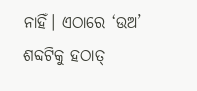ନାହିଁ। ଏଠାରେ ‘ଉଅ’ ଶବ୍ଦଟିକୁ ହଠାତ୍‌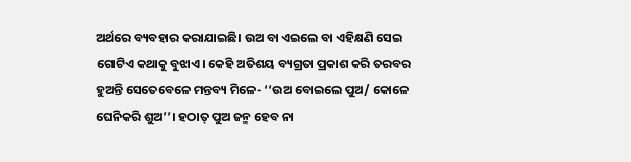ଅର୍ଥରେ ବ୍ୟବହାର କରାଯାଇଛି। ଉଅ ବା ଏଇଲେ ବା ଏହିକ୍ଷଣି ସେଇ ଗୋଟିଏ କଥାକୁ ବୁଝାଏ। କେହି ଅତିଶୟ ବ୍ୟଗ୍ରତା ପ୍ରକାଶ କରି ତରବର ହୁଅନ୍ତି ସେତେବେଳେ ମନ୍ତବ୍ୟ ମିଳେ- ‘‘ଉଅ ବୋଇଲେ ପୁଅ/ କୋଳେ ଘେନିକରି ଶୁଅ’’। ହଠାତ୍ ପୁଅ ଜନ୍ମ ହେବ ନା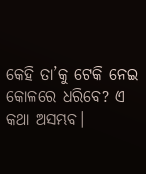କେହି ତା’କୁ ଟେକି ନେଇ କୋଳରେ ଧରିବେ? ଏ କଥ‌ା ଅସମ୍ଭବ।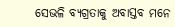ସେଭଳି ବ୍ୟଗ୍ରତାକୁ ଅବାସ୍ତବ ମନେ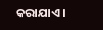କରାଯାଏ।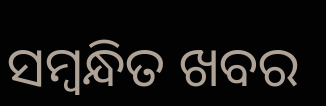ସମ୍ବନ୍ଧିତ ଖବର